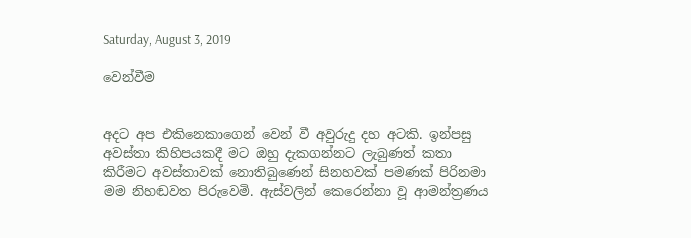Saturday, August 3, 2019

වෙන්වීම


අදට අප එකිනෙකාගෙන් වෙන් වී අවුරුදු දහ අටකි. ඉන්පසු අවස්තා කිහිපයකදී මට ඔහු දැකගන්නට ලැබුණත් කතා කිරීමට අවස්තාවක් නොතිබුණෙන් සිනහවක් පමණක් පිරිනමා මම නිහඬවත පිරුවෙමි. ඇස්වලින් කෙරෙන්නා වූ ආමන්ත්‍රණය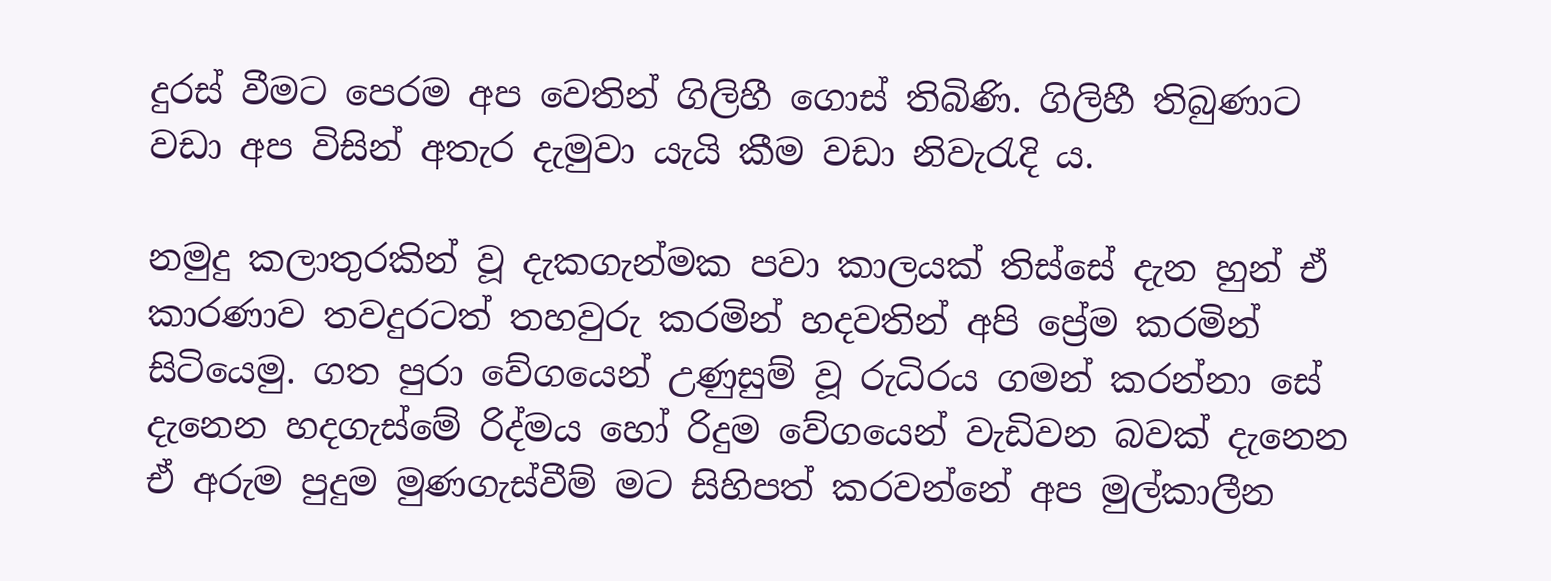දුරස් වීමට පෙරම අප වෙතින් ගිලිහී ගොස් තිබිණි. ගිලිහී තිබුණාට වඩා අප විසින් අතැර දැමුවා යැයි කීම වඩා නිවැරැදි ය.

නමුදු කලාතුරකින් වූ දැකගැන්මක පවා කාලයක් තිස්සේ දැන හුන් ඒ කාරණාව තවදුරටත් තහවුරු කරමින් හදවතින් අපි ප්‍රේම කරමින් සිටියෙමු. ගත පුරා වේගයෙන් උණුසුම් වූ රුධිරය ගමන් කරන්නා සේ දැනෙන හදගැස්මේ රිද්මය හෝ රිදුම වේගයෙන් වැඩිවන බවක් දැනෙන ඒ අරුම පුදුම මුණගැස්වීම් මට සිහිපත් කරවන්නේ අප මුල්කාලීන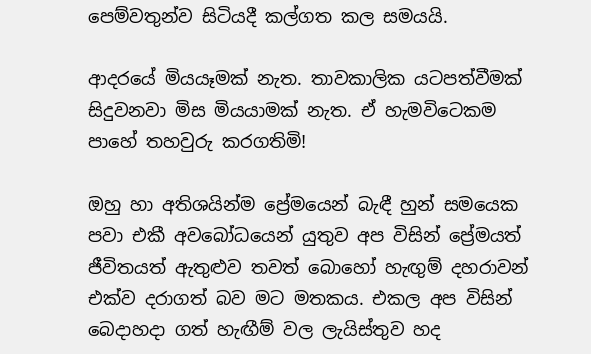පෙම්වතුන්ව සිටියදී කල්ගත කල සමයයි.

ආදරයේ මියයෑමක් නැත. තාවකාලික යටපත්වීමක් සිදුවනවා මිස මියයාමක් නැත. ඒ හැමවිටෙකම පාහේ තහවුරු කරගතිමි!

ඔහු හා අතිශයින්ම ප්‍රේමයෙන් බැඳී හුන් සමයෙක පවා එකී අවබෝධයෙන් යුතුව අප විසින් ප්‍රේමයත් ජීවිතයත් ඇතුළුව තවත් බොහෝ හැඟුම් දහරාවන් එක්ව දරාගත් බව මට මතකය. එකල අප විසින් බෙදාහදා ගත් හැඟීම් වල ලැයිස්තුව හද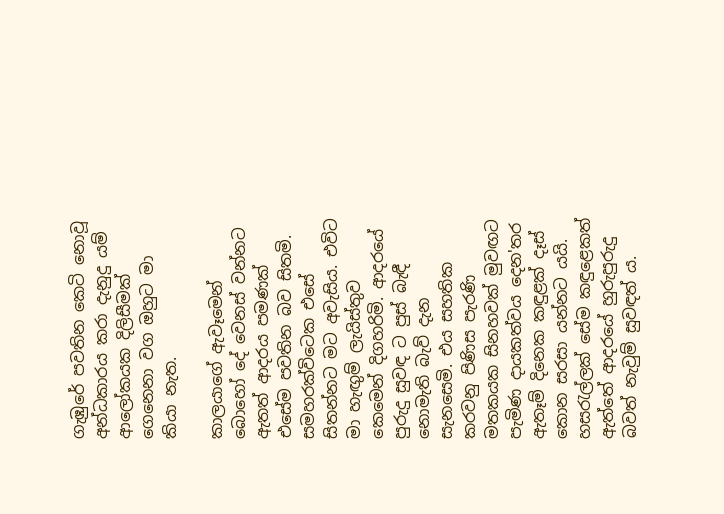ගැඹුරේ පවතින කෙටි නොවූ අන්ධකාරය කරා දැනුදු යම් ආලෝකයක දිලිසීමක් ගෙනෙනා වග ඔහුට මා කියා නැත.

කාලයාගේ ඇවෑමෙන් බොහෝ දේ වෙනස් වන්නට ඇතත් ආදරය පමණක් එසේම පවතින බව සිතමි. සමහරක්විටෙක එසේ සිතන්නට මට අවැසිය. එවිට මා හැඟුම් ලැයිස්තුව කෙමෙන් දිගහරිමි. ආදරයේ පුරුදු සුවඳ ට පුස් බැඳී නොමැති බැව් දැන සැනසෙමි. එය සහතික කරවනු පිණිස පැරණි මතකයක සිනහවක් මුවඟට පැමිණ දායකත්වය දෙන'තර ඇතෑම් දිනෙක කඳුළක් දෑස් කොන සරසා යන්නට යයි. හසරැල්ලක් සේම කඳුළෙකත් ඇත්තේ ආදරයේ හුරුපුරුදු බවත් නැවුම් සුවඳත් ය.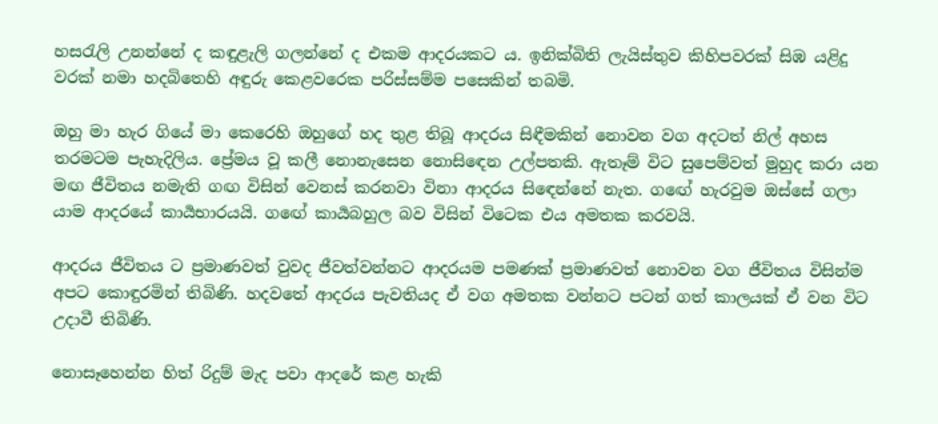හසරැලි උනන්නේ ද කඳුළැලි ගලන්නේ ද එකම ආදරයකට ය. ඉනික්බිති ලැයිස්තුව කිහිපවරක් සිඹ යළිදු වරක් නමා හදබිතෙහි අඳුරු කෙළවරෙක පරිස්සම්ම පසෙකින් තබමි.

ඔහු මා හැර ගියේ මා කෙරෙහි ඔහුගේ හද තුළ තිබූ ආදරය සිඳීමකින් නොවන වග අදටත් නිල් අහස තරමටම පැහැදිලිය. ප්‍රේමය වූ කලී නොනැසෙන නොසිඳෙන උල්පතකි. ඇතෑම් විට සුපෙම්වත් මුහුද කරා යන මඟ ජීවිතය නමැති ගඟ විසින් වෙනස් කරනවා විනා ආදරය සිඳෙන්නේ නැත. ගඟේ හැරවුම ඔස්සේ ගලා යාම ආදරයේ කාර්‍යභාරයයි. ගඟේ කාර්‍යබහුල බව විසින් විටෙක එය අමතක කරවයි.

ආදරය ජීවිතය ට ප්‍රමාණවත් වුවද ජීවත්වන්නට ආදරයම පමණක් ප්‍රමාණවත් නොවන වග ජීවිතය විසින්ම අපට කොඳුරමින් තිබිණි. හදවතේ ආදරය පැවතියද ඒ වග අමතක වන්නට පටන් ගත් කාලයක් ඒ වන විට උදාවී තිබිණි.

නොසෑහෙන්න හිත් රිදුම් මැද පවා ආදරේ කළ හැකි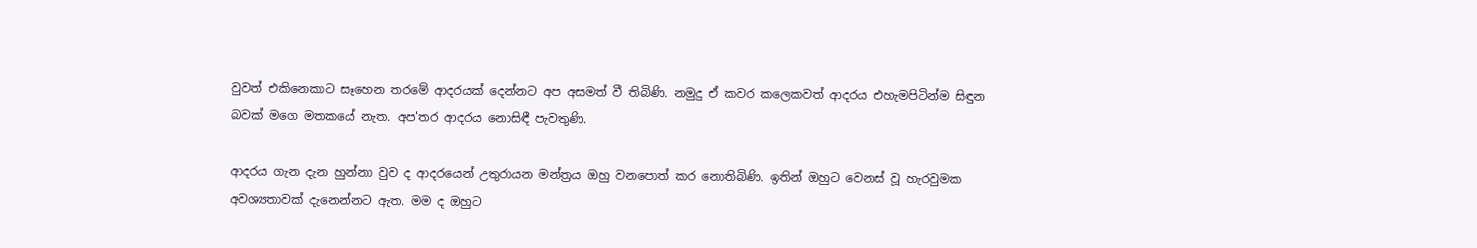වුවත් එකිනෙකාට සෑහෙන තරමේ ආදරයක් දෙන්නට අප අසමත් වී තිබිණි. නමුදු ඒ කවර කලෙකවත් ආදරය එහැමපිටින්ම සිඳුන බවක් මගෙ මතකයේ නැත. අප'තර ආදරය නොසිඳී පැවතුණි.

ආදරය ගැන දැන හුන්නා වුව ද ආදරයෙන් උතුරායන මන්ත්‍රය ඔහු වනපොත් කර නොතිබිණි. ඉතින් ඔහුට වෙනස් වූ හැරවුමක අවශ්‍යතාවක් දැනෙන්නට ඇත. මම ද ඔහුට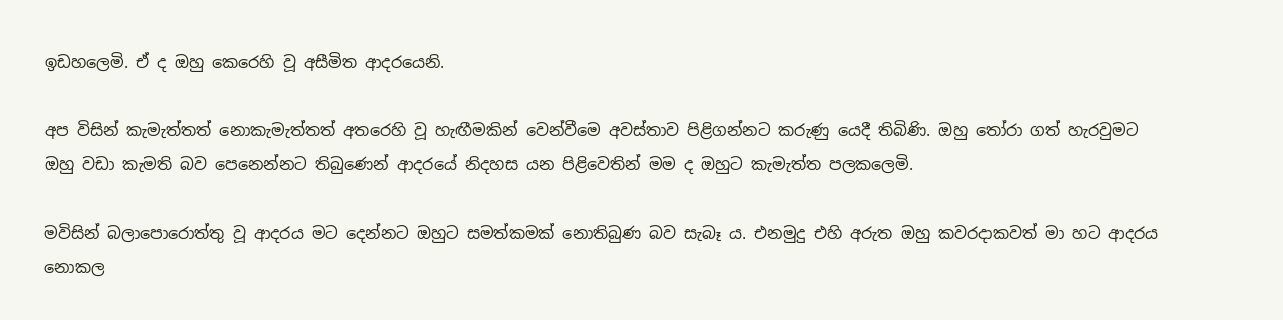ඉඩහලෙමි. ඒ ද ඔහු කෙරෙහි වූ අසීමිත ආදරයෙනි.

අප විසින් කැමැත්තත් නොකැමැත්තත් අතරෙහි වූ හැඟීමකින් වෙන්වීමෙ අවස්තාව පිළිගන්නට කරුණු යෙදී තිබිණි. ඔහු තෝරා ගත් හැරවුමට ඔහු වඩා කැමති බව පෙනෙන්නට තිබුණෙන් ආදරයේ නිදහස යන පිළිවෙතින් මම ද ඔහුට කැමැත්ත පලකලෙමි.

මවිසින් බලාපොරොත්තු වූ ආදරය මට දෙන්නට ඔහුට සමත්කමක් නොතිබුණ බව සැබෑ ය. එනමුදු එහි අරුත ඔහු කවරදාකවත් මා හට ආදරය නොකල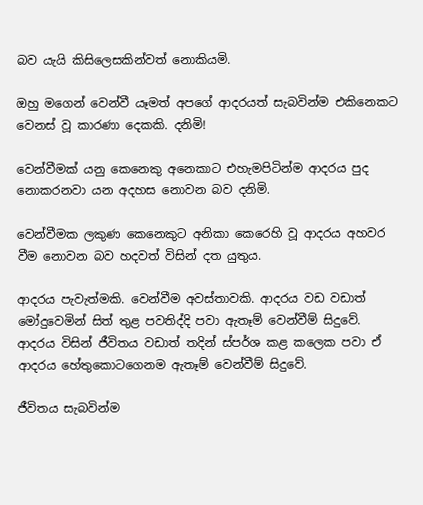බව යැයි කිසිලෙසකින්වත් නොකියමි.

ඔහු මගෙන් වෙන්වී යෑමත් අපගේ ආදරයත් සැබවින්ම එකිනෙකට වෙනස් වූ කාරණා දෙකකි. දනිමි!

වෙන්වීමක් යනු කෙනෙකු අනෙකාට එහැමපිටින්ම ආදරය පුද නොකරනවා යන අදහස නොවන බව දනිමි.

වෙන්වීමක ලකුණ කෙනෙකුට අනිකා කෙරෙහි වූ ආදරය අහවර වීම නොවන බව හදවත් විසින් දත යුතුය.

ආදරය පැවැත්මකි. වෙන්වීම අවස්තාවකි. ආදරය වඩ වඩාත් මෝදුවෙමින් සිත් තුළ පවතිද්දි පවා ඇතෑම් වෙන්වීම් සිදුවේ. ආදරය විසින් ජීවිතය වඩාත් තදින් ස්පර්ශ කළ කලෙක පවා ඒ ආදරය හේතුකොටගෙනම ඇතෑම් වෙන්වීම් සිදුවේ.

ජීවිතය සැබවින්ම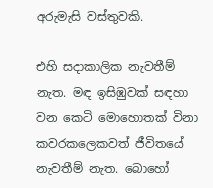අරුමැසි වස්තුවකි.

එහි සදාකාලික නැවතීම් නැත. මඳ ඉසිඹුවක් සඳහා වන කෙටි මොහොතක් විනා කවරකලෙකවත් ජීවිතයේ නැවතීම් නැත. බොහෝ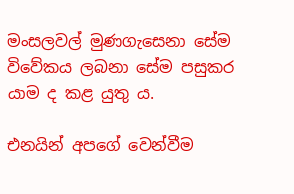මංසලවල් මුණගැසෙනා සේම විවේකය ලබනා සේම පසුකර යාම ද කළ යුතු ය.

එනයින් අපගේ වෙන්වීම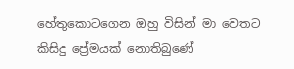හේතුකොටගෙන ඔහු විසින් මා වෙතට කිසිදු ප්‍රේමයක් නොතිබුණේ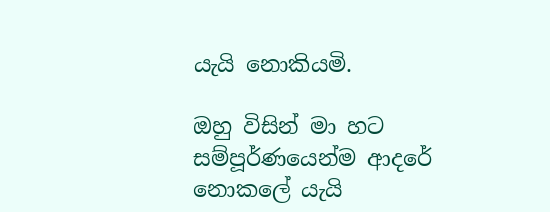යැයි නොකියමි.

ඔහු විසින් මා හට සම්පූර්ණයෙන්ම ආදරේ නොකලේ යැයි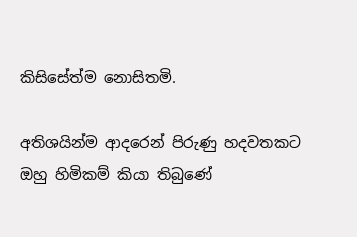කිසිසේත්ම නොසිතමි.

අතිශයින්ම ආදරෙන් පිරුණු හදවතකට ඔහු හිමිකම් කියා තිබුණේ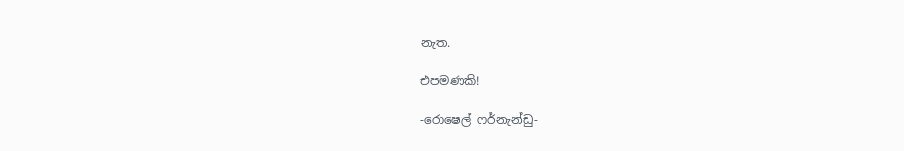නැත.

එපමණකි!

-රොෂෙල් ෆර්නැන්ඩු-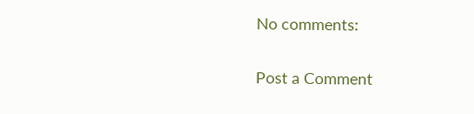No comments:

Post a Comment